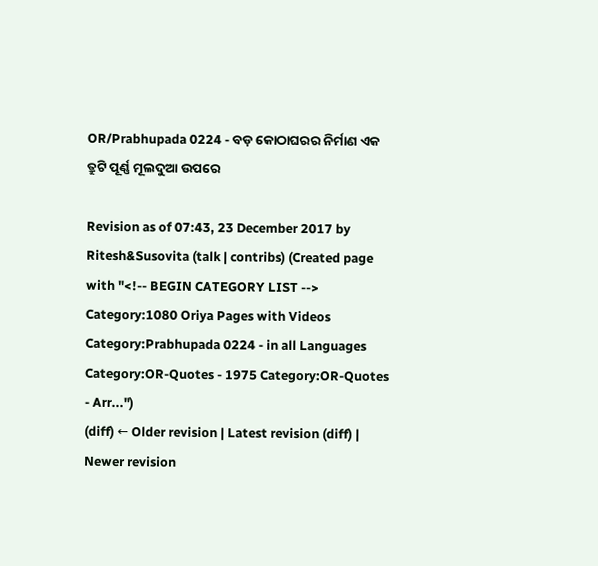OR/Prabhupada 0224 - ବଡ଼ କୋଠାଘରର ନିର୍ମାଣ ଏକ ତ୍ରୁଟି ପୂର୍ଣ୍ଣ ମୂଲଦୁଆ ଉପରେ

Revision as of 07:43, 23 December 2017 by Ritesh&Susovita (talk | contribs) (Created page with "<!-- BEGIN CATEGORY LIST --> Category:1080 Oriya Pages with Videos Category:Prabhupada 0224 - in all Languages Category:OR-Quotes - 1975 Category:OR-Quotes - Arr...")
(diff) ← Older revision | Latest revision (diff) | Newer revision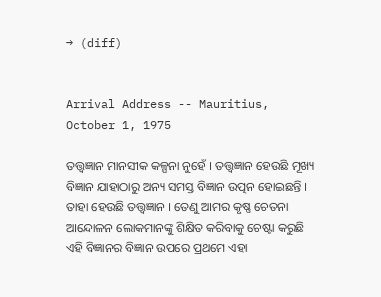→ (diff)


Arrival Address -- Mauritius, October 1, 1975

ତତ୍ତ୍ଵଜ୍ଞାନ ମାନସୀକ କଳ୍ପନା ନୁହେଁ । ତତ୍ତ୍ଵଜ୍ଞାନ ହେଉଛି ମୂଖ୍ୟ ବିଜ୍ଞାନ ଯାହାଠାରୁ ଅନ୍ୟ ସମସ୍ତ ବିଜ୍ଞାନ ଉତ୍ପନ ହୋଇଛନ୍ତି । ତାହା ହେଉଛି ତତ୍ତ୍ଵଜ୍ଞାନ । ତେଣୁ ଆମର କୃଷ୍ଣ ଚେତନା ଆନ୍ଦୋଳନ ଲୋକମାନଙ୍କୁ ଶିକ୍ଷିତ କରିବାକୁ ଚେଷ୍ଟା କରୁଛି ଏହି ବିଜ୍ଞାନର ବିଜ୍ଞାନ ଉପରେ ପ୍ରଥମେ ଏହା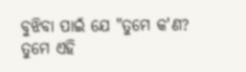ବୁଝିବା ପାଇଁ ଯେ "ତୁମେ କ'ଣ? ତୁମେ ଏହି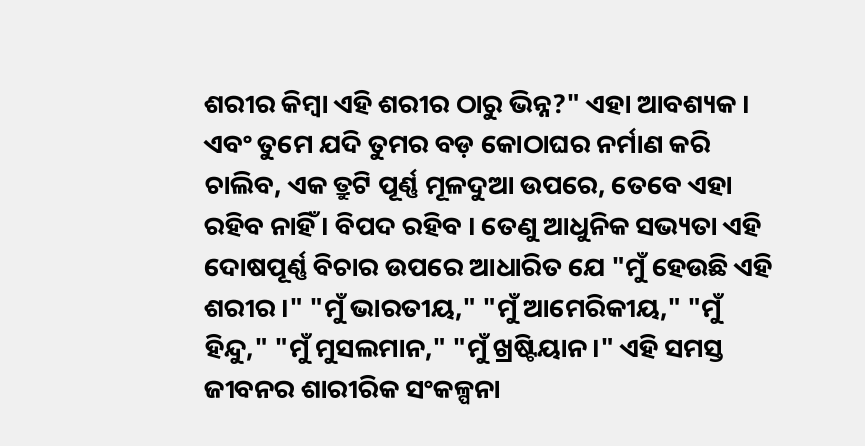ଶରୀର କିମ୍ଵା ଏହି ଶରୀର ଠାରୁ ଭିନ୍ନ?" ଏହା ଆବଶ୍ୟକ । ଏବଂ ତୁମେ ଯଦି ତୁମର ବଡ଼ କୋଠାଘର ନର୍ମାଣ କରି ଚାଲିବ, ଏକ ତ୍ରୁଟି ପୂର୍ଣ୍ଣ ମୂଳଦୁଆ ଉପରେ, ତେବେ ଏହା ରହିବ ନାହିଁ । ବିପଦ ରହିବ । ତେଣୁ ଆଧୁନିକ ସଭ୍ୟତା ଏହି ଦୋଷପୂର୍ଣ୍ଣ ବିଚାର ଉପରେ ଆଧାରିତ ଯେ "ମୁଁ ହେଉଛି ଏହି ଶରୀର ।" "ମୁଁ ଭାରତୀୟ," "ମୁଁ ଆମେରିକୀୟ," "ମୁଁ ହିନ୍ଦୁ," "ମୁଁ ମୁସଲମାନ," "ମୁଁ ଖ୍ରଷ୍ଟିୟାନ।" ଏହି ସମସ୍ତ ଜୀବନର ଶାରୀରିକ ସଂକଳ୍ପନା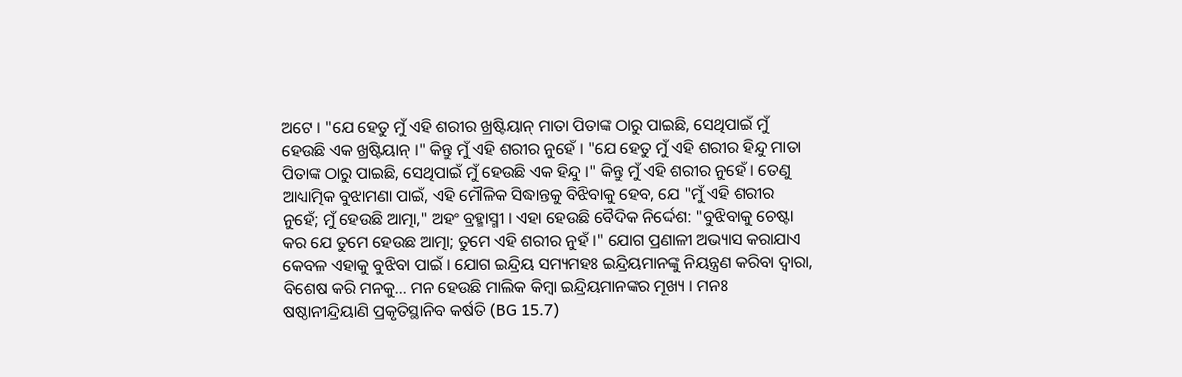ଅଟେ । "ଯେ ହେତୁ ମୁଁ ଏହି ଶରୀର ଖ୍ରଷ୍ଟିୟାନ୍ ମାତା ପିତାଙ୍କ ଠାରୁ ପାଇଛି, ସେଥିପାଇଁ ମୁଁ ହେଉଛି ଏକ ଖ୍ରଷ୍ଟିୟାନ୍ ।" କିନ୍ତୁ ମୁଁ ଏହି ଶରୀର ନୁହେଁ । "ଯେ ହେତୁ ମୁଁ ଏହି ଶରୀର ହିନ୍ଦୁ ମାତା ପିତାଙ୍କ ଠାରୁ ପାଇଛି, ସେଥିପାଇଁ ମୁଁ ହେଉଛି ଏକ ହିନ୍ଦୁ ।" କିନ୍ତୁ ମୁଁ ଏହି ଶରୀର ନୁହେଁ । ତେଣୁ ଆଧ୍ୟାତ୍ମିକ ବୁଝାମଣା ପାଇଁ, ଏହି ମୌଳିକ ସିଦ୍ଧାନ୍ତକୁ ବିଝିବାକୁ ହେବ, ଯେ "ମୁଁ ଏହି ଶରୀର ନୁହେଁ; ମୁଁ ହେଉଛି ଆତ୍ମା," ଅହଂ ବ୍ରହ୍ମାସ୍ମୀ । ଏହା ହେଉଛି ବୈଦିକ ନିର୍ଦ୍ଦେଶ: "ବୁଝିବାକୁ ଚେଷ୍ଟା କର ଯେ ତୁମେ ହେଉଛ ଆତ୍ମା; ତୁମେ ଏହି ଶରୀର ନୁହଁ ।" ଯୋଗ ପ୍ରଣାଳୀ ଅଭ୍ୟାସ କରାଯାଏ କେବଳ ଏହାକୁ ବୁଝିବା ପାଇଁ । ଯୋଗ ଇନ୍ଦ୍ରିୟ ସମ୍ୟମହଃ ଇନ୍ଦ୍ରିୟମାନଙ୍କୁ ନିୟନ୍ତ୍ରଣ କରିବା ଦ୍ଵାରା, ବିଶେଷ କରି ମନକୁ... ମନ ହେଉଛି ମାଲିକ କିମ୍ଵା ଇନ୍ଦ୍ରିୟମାନଙ୍କର ମୂଖ୍ୟ । ମନଃ ଷଷ୍ଠାନୀନ୍ଦ୍ରିୟାଣି ପ୍ରକୃତିସ୍ଥାନିବ କର୍ଷତି (BG 15.7)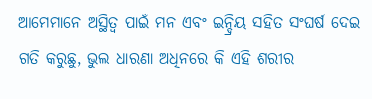ଆମେମାନେ ଅସ୍ଥିତ୍ଵ ପାଇଁ ମନ ଏବଂ ଇନ୍ଦ୍ରିୟ ସହିତ ସଂଘର୍ଷ ଦେଇ ଗତି କରୁଛୁ, ଭୁଲ ଧାରଣା ଅଧିନରେ କି ଏହି ଶରୀର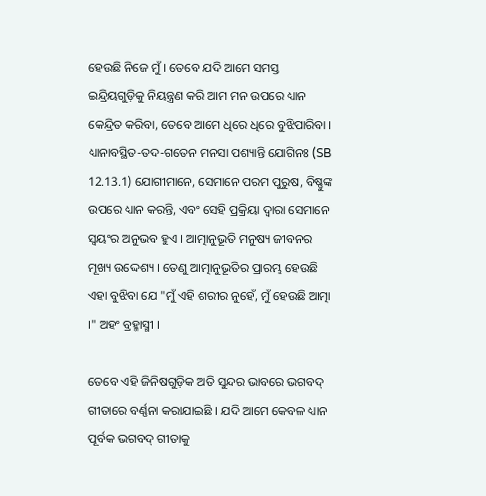ହେଉଛି ନିଜେ ମୁଁ । ତେବେ ଯଦି ଆମେ ସମସ୍ତ ଇନ୍ଦ୍ରିୟଗୁଡ଼ିକୁ ନିୟନ୍ତ୍ରଣ କରି ଆମ ମନ ଉପରେ ଧ୍ୟାନ କେନ୍ଦ୍ରିତ କରିବା, ତେବେ ଆମେ ଧିରେ ଧିରେ ବୁଝିପାରିବା । ଧ୍ୟାନାବସ୍ଥିତ-ତଦ-ଗତେନ ମନସା ପଶ୍ୟାନ୍ତି ଯୋଗିନଃ (SB 12.13.1) ଯୋଗୀମାନେ, ସେମାନେ ପରମ ପୁରୁଷ, ବିଷ୍ଣୁଙ୍କ ଉପରେ ଧ୍ୟାନ କରନ୍ତି, ଏବଂ ସେହି ପ୍ରକ୍ରିୟା ଦ୍ଵାରା ସେମାନେ ସ୍ଵୟଂର ଅନୁଭବ ହୁଏ । ଆତ୍ମାନୁଭୂତି ମନୁଷ୍ୟ ଜୀବନର ମୂଖ୍ୟ ଉଦ୍ଦେଶ୍ୟ । ତେଣୁ ଆତ୍ମାନୁଭୂତିର ପ୍ରାରମ୍ଭ ହେଉଛି ଏହା ବୁଝିବା ଯେ "ମୁଁ ଏହି ଶରୀର ନୁହେଁ, ମୁଁ ହେଉଛି ଆତ୍ମା ।" ଅହଂ ବ୍ରହ୍ମାସ୍ମୀ ।

ତେବେ ଏହି ଜିନିଷଗୁଡ଼ିକ ଅତି ସୁନ୍ଦର ଭାବରେ ଭଗବଦ୍ ଗୀତାରେ ବର୍ଣ୍ଣନା କରାଯାଇଛି । ଯଦି ଆମେ କେବଳ ଧ୍ୟାନ ପୂର୍ବକ ଭଗବଦ୍ ଗୀତାକୁ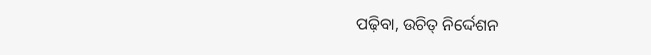ପଢ଼ିବା, ଉଚିତ୍ ନିର୍ଦ୍ଦେଶନ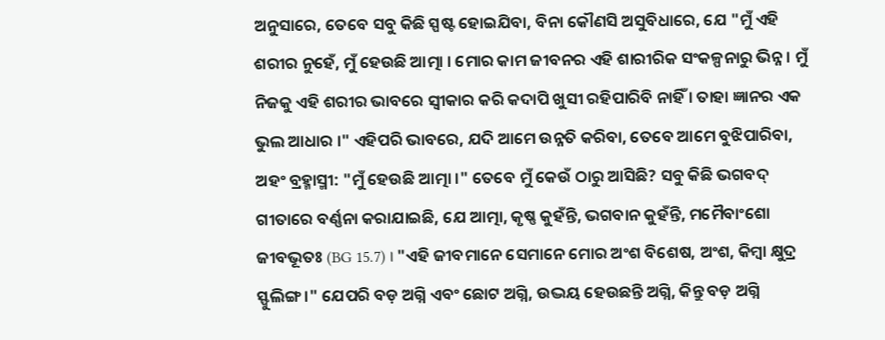ଅନୁସାରେ, ତେବେ ସବୁ କିଛି ସ୍ପଷ୍ଟ ହୋଇଯିବା, ବିନା କୌଣସି ଅସୁବିଧାରେ, ଯେ "ମୁଁ ଏହି ଶରୀର ନୁହେଁ, ମୁଁ ହେଉଛି ଆତ୍ମା । ମୋର କାମ ଜୀବନର ଏହି ଶାରୀରିକ ସଂକଳ୍ପନାରୁ ଭିନ୍ନ । ମୁଁ ନିଜକୁ ଏହି ଶରୀର ଭାବରେ ସ୍ଵୀକାର କରି କଦାପି ଖୁସୀ ରହିପାରିବି ନାହିଁ । ତାହା ଜ୍ଞାନର ଏକ ଭୁଲ ଆଧାର ।" ଏହିପରି ଭାବରେ, ଯଦି ଆମେ ଉନ୍ନତି କରିବା, ତେବେ ଆମେ ବୁଝିପାରିବା, ଅହଂ ବ୍ରହ୍ମାସ୍ମୀ: "ମୁଁ ହେଉଛି ଆତ୍ମା ।" ତେବେ ମୁଁ କେଉଁ ଠାରୁ ଆସିଛି? ସବୁ କିଛି ଭଗବଦ୍ ଗୀତାରେ ବର୍ଣ୍ଣନା କରାଯାଇଛି, ଯେ ଆତ୍ମା, କୃଷ୍ଣ କୁହଁନ୍ତି, ଭଗବାନ କୁହଁନ୍ତି, ମମୈବାଂଶୋ ଜୀବଭୂତଃ (BG 15.7) । "ଏହି ଜୀବମାନେ ସେମାନେ ମୋର ଅଂଶ ବିଶେଷ, ଅଂଶ, କିମ୍ଵା କ୍ଷୁଦ୍ର ସ୍ଫୁଲିଙ୍ଗ ।" ଯେପରି ବଡ଼ ଅଗ୍ନି ଏବଂ ଛୋଟ ଅଗ୍ନି, ଉଦ୍ଭୟ ହେଉଛନ୍ତି ଅଗ୍ନି, କିନ୍ତୁ ବଡ଼ ଅଗ୍ନି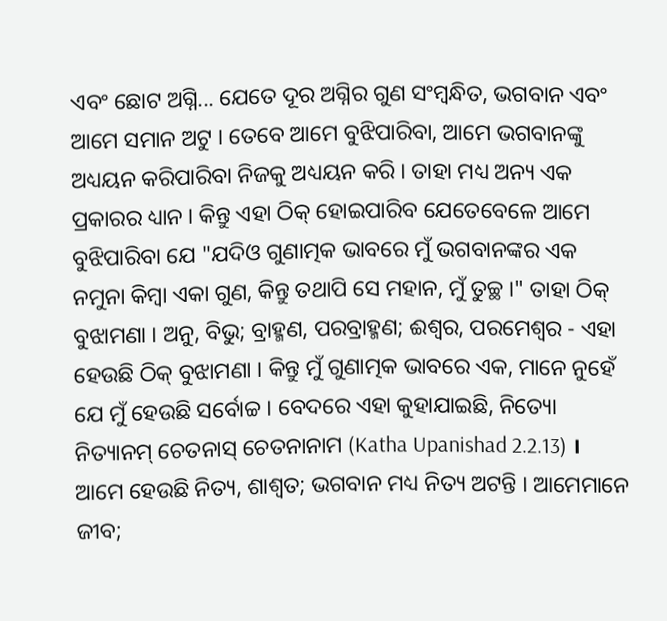ଏବଂ ଛୋଟ ଅଗ୍ନି... ଯେତେ ଦୂର ଅଗ୍ନିର ଗୁଣ ସଂମ୍ଵନ୍ଧିତ, ଭଗବାନ ଏବଂ ଆମେ ସମାନ ଅଟୁ । ତେବେ ଆମେ ବୁଝିପାରିବା, ଆମେ ଭଗବାନଙ୍କୁ ଅଧ୍ୟୟନ କରିପାରିବା ନିଜକୁ ଅଧ୍ୟୟନ କରି । ତାହା ମଧ୍ୟ ଅନ୍ୟ ଏକ ପ୍ରକାରର ଧ୍ୟାନ । କିନ୍ତୁ ଏହା ଠିକ୍ ହୋଇପାରିବ ଯେତେବେଳେ ଆମେ ବୁଝିପାରିବା ଯେ "ଯଦିଓ ଗୁଣାତ୍ମକ ଭାବରେ ମୁଁ ଭଗବାନଙ୍କର ଏକ ନମୁନା କିମ୍ଵା ଏକା ଗୁଣ, କିନ୍ତୁ ତଥାପି ସେ ମହାନ, ମୁଁ ତୁଚ୍ଛ ।" ତାହା ଠିକ୍ ବୁଝାମଣା । ଅନୁ, ବିଭୁ; ବ୍ରାହ୍ମଣ, ପରବ୍ରାହ୍ମଣ; ଈଶ୍ଵର, ପରମେଶ୍ଵର - ଏହା ହେଉଛି ଠିକ୍ ବୁଝାମଣା । କିନ୍ତୁ ମୁଁ ଗୁଣାତ୍ମକ ଭାବରେ ଏକ, ମାନେ ନୁହେଁ ଯେ ମୁଁ ହେଉଛି ସର୍ବୋଚ୍ଚ । ବେଦରେ ଏହା କୁହାଯାଇଛି, ନିତ୍ୟୋ ନିତ୍ୟାନମ୍ ଚେତନାସ୍ ଚେତନାନାମ (Katha Upanishad 2.2.13) । ଆମେ ହେଉଛି ନିତ୍ୟ, ଶାଶ୍ଵତ; ଭଗବାନ ମଧ୍ୟ ନିତ୍ୟ ଅଟନ୍ତି । ଆମେମାନେ ଜୀବ;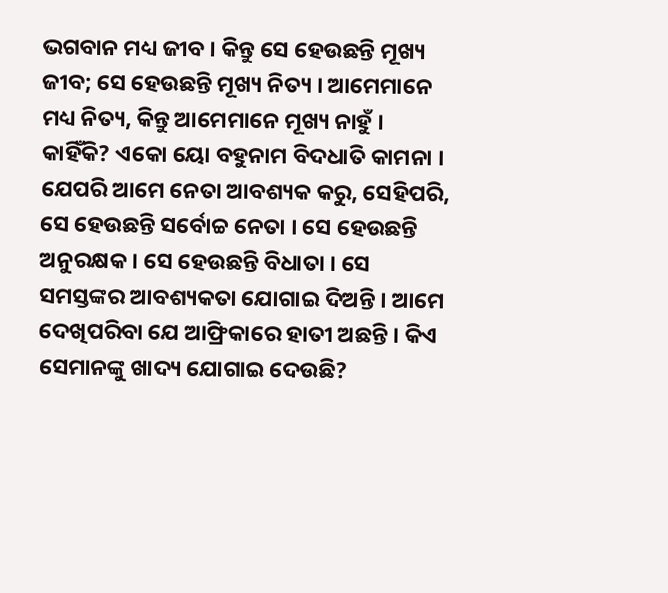ଭଗବାନ ମଧ୍ୟ ଜୀବ । କିନ୍ତୁ ସେ ହେଉଛନ୍ତି ମୂଖ୍ୟ ଜୀବ; ସେ ହେଉଛନ୍ତି ମୂଖ୍ୟ ନିତ୍ୟ । ଆମେମାନେ ମଧ୍ୟ ନିତ୍ୟ, କିନ୍ତୁ ଆମେମାନେ ମୂଖ୍ୟ ନାହୁଁ । କାହିଁକି? ଏକୋ ୟୋ ବହୁନାମ ବିଦଧାତି କାମନା । ଯେପରି ଆମେ ନେତା ଆବଶ୍ୟକ କରୁ, ସେହିପରି, ସେ ହେଉଛନ୍ତି ସର୍ବୋଚ୍ଚ ନେତା । ସେ ହେଉଛନ୍ତି ଅନୁରକ୍ଷକ । ସେ ହେଉଛନ୍ତି ବିଧାତା । ସେ ସମସ୍ତଙ୍କର ଆବଶ୍ୟକତା ଯୋଗାଇ ଦିଅନ୍ତି । ଆମେ ଦେଖିପରିବା ଯେ ଆଫ୍ରିକାରେ ହାତୀ ଅଛନ୍ତି । କିଏ ସେମାନଙ୍କୁ ଖାଦ୍ୟ ଯୋଗାଇ ଦେଉଛି?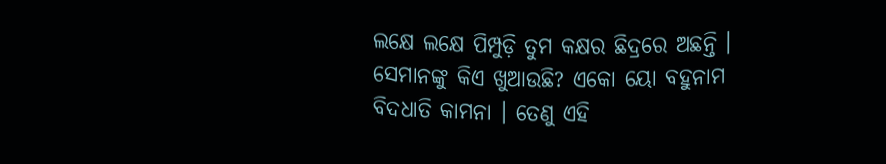ଲକ୍ଷେ ଲକ୍ଷେ ପିମ୍ପୁଡ଼ି ତୁମ କକ୍ଷର ଛିଦ୍ରରେ ଅଛନ୍ତି । ସେମାନଙ୍କୁ କିଏ ଖୁଆଉଛି? ଏକୋ ୟୋ ବହୁନାମ ବିଦଧାତି କାମନା । ତେଣୁ ଏହି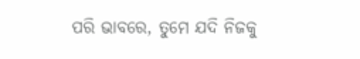ପରି ଭାବରେ, ତୁମେ ଯଦି ନିଜକୁ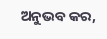ଅନୁଭବ କର,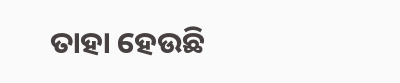ତାହା ହେଉଛି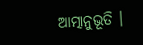ଆତ୍ମାନୁଭୂତି ।